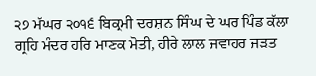੨੭ ਮੱਘਰ ੨੦੧੬ ਬਿਕ੍ਰਮੀ ਦਰਸ਼ਨ ਸਿੰਘ ਦੇ ਘਰ ਪਿੰਡ ਕੱਲਾ
ਗ੍ਰਹਿ ਮੰਦਰ ਹਰਿ ਮਾਣਕ ਮੋਤੀ, ਹੀਰੇ ਲਾਲ ਜਵਾਹਰ ਜੜਤ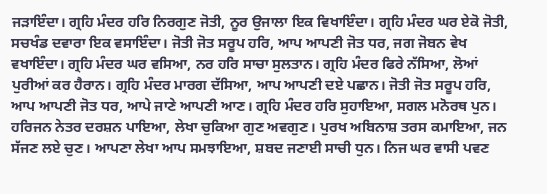ਜੜਾਇੰਦਾ। ਗ੍ਰਹਿ ਮੰਦਰ ਹਰਿ ਨਿਰਗੁਣ ਜੋਤੀ, ਨੂਰ ਉਜਾਲਾ ਇਕ ਵਿਖਾਇੰਦਾ। ਗ੍ਰਹਿ ਮੰਦਰ ਘਰ ਏਕੋ ਜੋਤੀ, ਸਚਖੰਡ ਦਵਾਰਾ ਇਕ ਵਸਾਇੰਦਾ। ਜੋਤੀ ਜੋਤ ਸਰੂਪ ਹਰਿ, ਆਪ ਆਪਣੀ ਜੋਤ ਧਰ, ਜਗ ਜੋਬਨ ਵੇਖ ਵਖਾਇੰਦਾ। ਗ੍ਰਹਿ ਮੰਦਰ ਘਰ ਵਸਿਆ, ਨਰ ਹਰਿ ਸਾਚਾ ਸੁਲਤਾਨ। ਗ੍ਰਹਿ ਮੰਦਰ ਫਿਰੇ ਨੱਸਿਆ, ਲੋਆਂ ਪੁਰੀਆਂ ਕਰ ਹੈਰਾਨ। ਗ੍ਰਹਿ ਮੰਦਰ ਮਾਰਗ ਦੱਸਿਆ, ਆਪ ਆਪਣੀ ਦਏ ਪਛਾਨ। ਜੋਤੀ ਜੋਤ ਸਰੂਪ ਹਰਿ, ਆਪ ਆਪਣੀ ਜੋਤ ਧਰ, ਆਪੇ ਜਾਣੇ ਆਪਣੀ ਆਣ। ਗ੍ਰਹਿ ਮੰਦਰ ਹਰਿ ਸੁਹਾਇਆ, ਸਗਲ ਮਨੋਰਥ ਪੁਨ। ਹਰਿਜਨ ਨੇਤਰ ਦਰਸ਼ਨ ਪਾਇਆ, ਲੇਖਾ ਚੁਕਿਆ ਗੁਣ ਅਵਗੁਣ। ਪੁਰਖ ਅਬਿਨਾਸ਼ ਤਰਸ ਕਮਾਇਆ, ਜਨ ਸੱਜਣ ਲਏ ਚੁਣ। ਆਪਣਾ ਲੇਖਾ ਆਪ ਸਮਝਾਇਆ, ਸ਼ਬਦ ਜਣਾਈ ਸਾਚੀ ਧੁਨ। ਨਿਜ ਘਰ ਵਾਸੀ ਪਵਣ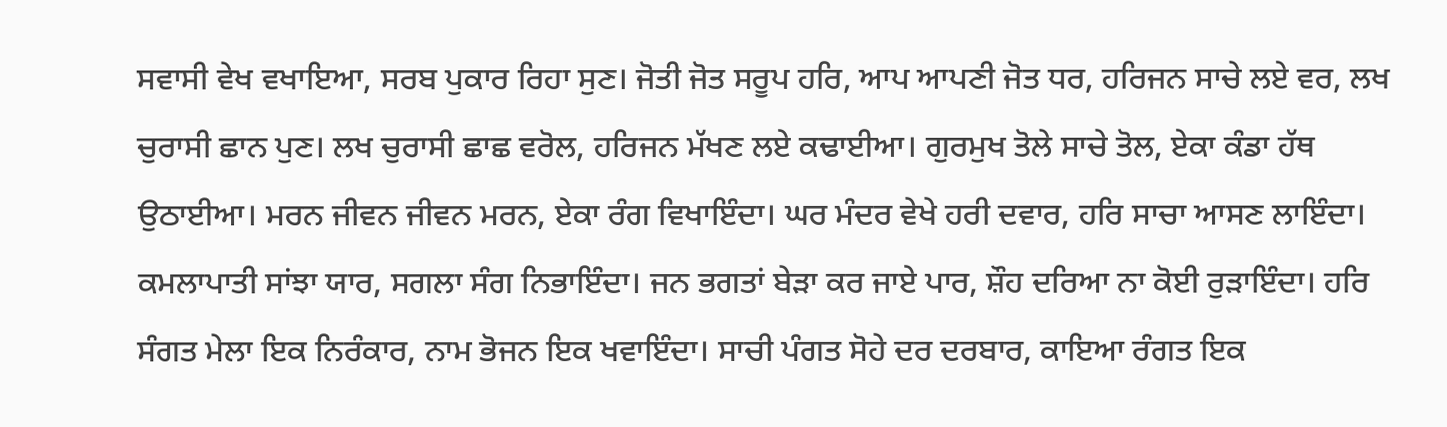ਸਵਾਸੀ ਵੇਖ ਵਖਾਇਆ, ਸਰਬ ਪੁਕਾਰ ਰਿਹਾ ਸੁਣ। ਜੋਤੀ ਜੋਤ ਸਰੂਪ ਹਰਿ, ਆਪ ਆਪਣੀ ਜੋਤ ਧਰ, ਹਰਿਜਨ ਸਾਚੇ ਲਏ ਵਰ, ਲਖ ਚੁਰਾਸੀ ਛਾਨ ਪੁਣ। ਲਖ ਚੁਰਾਸੀ ਛਾਛ ਵਰੋਲ, ਹਰਿਜਨ ਮੱਖਣ ਲਏ ਕਢਾਈਆ। ਗੁਰਮੁਖ ਤੋਲੇ ਸਾਚੇ ਤੋਲ, ਏਕਾ ਕੰਡਾ ਹੱਥ ਉਠਾਈਆ। ਮਰਨ ਜੀਵਨ ਜੀਵਨ ਮਰਨ, ਏਕਾ ਰੰਗ ਵਿਖਾਇੰਦਾ। ਘਰ ਮੰਦਰ ਵੇਖੇ ਹਰੀ ਦਵਾਰ, ਹਰਿ ਸਾਚਾ ਆਸਣ ਲਾਇੰਦਾ। ਕਮਲਾਪਾਤੀ ਸਾਂਝਾ ਯਾਰ, ਸਗਲਾ ਸੰਗ ਨਿਭਾਇੰਦਾ। ਜਨ ਭਗਤਾਂ ਬੇੜਾ ਕਰ ਜਾਏ ਪਾਰ, ਸ਼ੌਹ ਦਰਿਆ ਨਾ ਕੋਈ ਰੁੜਾਇੰਦਾ। ਹਰਿ ਸੰਗਤ ਮੇਲਾ ਇਕ ਨਿਰੰਕਾਰ, ਨਾਮ ਭੋਜਨ ਇਕ ਖਵਾਇੰਦਾ। ਸਾਚੀ ਪੰਗਤ ਸੋਹੇ ਦਰ ਦਰਬਾਰ, ਕਾਇਆ ਰੰਗਤ ਇਕ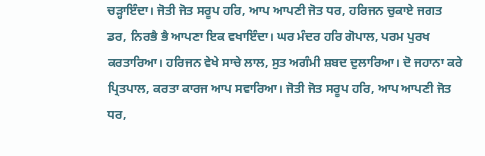ਚੜ੍ਹਾਇੰਦਾ। ਜੋਤੀ ਜੋਤ ਸਰੂਪ ਹਰਿ, ਆਪ ਆਪਣੀ ਜੋਤ ਧਰ, ਹਰਿਜਨ ਚੁਕਾਏ ਜਗਤ ਡਰ, ਨਿਰਭੈ ਭੈ ਆਪਣਾ ਇਕ ਵਖਾਇੰਦਾ। ਘਰ ਮੰਦਰ ਹਰਿ ਗੋਪਾਲ, ਪਰਮ ਪੁਰਖ ਕਰਤਾਰਿਆ। ਹਰਿਜਨ ਵੇਖੇ ਸਾਚੇ ਲਾਲ, ਸੁਤ ਅਗੰਮੀ ਸ਼ਬਦ ਦੁਲਾਰਿਆ। ਦੋ ਜਹਾਨਾ ਕਰੇ ਪ੍ਰਿਤਪਾਲ, ਕਰਤਾ ਕਾਰਜ ਆਪ ਸਵਾਰਿਆ। ਜੋਤੀ ਜੋਤ ਸਰੂਪ ਹਰਿ, ਆਪ ਆਪਣੀ ਜੋਤ ਧਰ,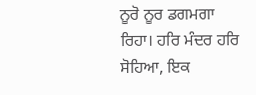ਨੂਰੋ ਨੂਰ ਡਗਮਗਾ ਰਿਹਾ। ਹਰਿ ਮੰਦਰ ਹਰਿ ਸੋਹਿਆ, ਇਕ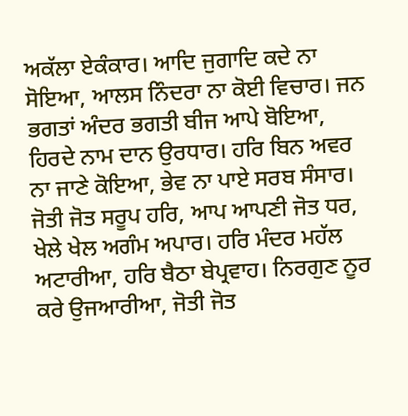ਅਕੱਲਾ ਏਕੰਕਾਰ। ਆਦਿ ਜੁਗਾਦਿ ਕਦੇ ਨਾ ਸੋਇਆ, ਆਲਸ ਨਿੰਦਰਾ ਨਾ ਕੋਈ ਵਿਚਾਰ। ਜਨ ਭਗਤਾਂ ਅੰਦਰ ਭਗਤੀ ਬੀਜ ਆਪੇ ਬੋਇਆ, ਹਿਰਦੇ ਨਾਮ ਦਾਨ ਉਰਧਾਰ। ਹਰਿ ਬਿਨ ਅਵਰ ਨਾ ਜਾਣੇ ਕੋਇਆ, ਭੇਵ ਨਾ ਪਾਏ ਸਰਬ ਸੰਸਾਰ। ਜੋਤੀ ਜੋਤ ਸਰੂਪ ਹਰਿ, ਆਪ ਆਪਣੀ ਜੋਤ ਧਰ, ਖੇਲੇ ਖੇਲ ਅਗੰਮ ਅਪਾਰ। ਹਰਿ ਮੰਦਰ ਮਹੱਲ ਅਟਾਰੀਆ, ਹਰਿ ਬੈਠਾ ਬੇਪ੍ਰਵਾਹ। ਨਿਰਗੁਣ ਨੂਰ ਕਰੇ ਉਜਆਰੀਆ, ਜੋਤੀ ਜੋਤ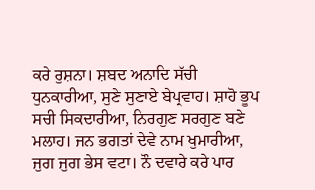ਕਰੇ ਰੁਸ਼ਨਾ। ਸ਼ਬਦ ਅਨਾਦਿ ਸੱਚੀ ਧੁਨਕਾਰੀਆ, ਸੁਣੇ ਸੁਣਾਏ ਬੇਪ੍ਰਵਾਹ। ਸ਼ਾਹੋ ਭੂਪ ਸਚੀ ਸਿਕਦਾਰੀਆ, ਨਿਰਗੁਣ ਸਰਗੁਣ ਬਣੇ ਮਲਾਹ। ਜਨ ਭਗਤਾਂ ਦੇਵੇ ਨਾਮ ਖੁਮਾਰੀਆ, ਜੁਗ ਜੁਗ ਭੇਸ ਵਟਾ। ਨੌ ਦਵਾਰੇ ਕਰੇ ਪਾਰ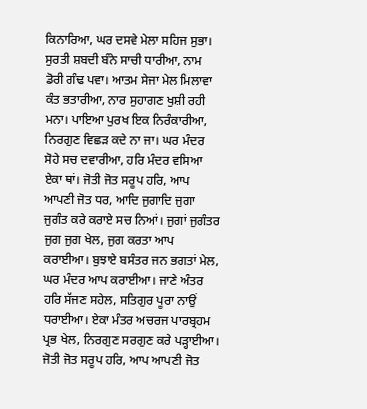ਕਿਨਾਰਿਆ, ਘਰ ਦਸਵੇ ਮੇਲਾ ਸਹਿਜ ਸੁਭਾ। ਸੁਰਤੀ ਸ਼ਬਦੀ ਬੰਨੇ ਸਾਚੀ ਧਾਰੀਆ, ਨਾਮ ਡੋਰੀ ਗੰਢ ਪਵਾ। ਆਤਮ ਸੇਜਾ ਮੇਲ ਮਿਲਾਵਾ ਕੰਤ ਭਤਾਰੀਆ, ਨਾਰ ਸੁਹਾਗਣ ਖੁਸ਼ੀ ਰਹੀ ਮਨਾ। ਪਾਇਆ ਪੁਰਖ ਇਕ ਨਿਰੰਕਾਰੀਆ, ਨਿਰਗੁਣ ਵਿਛੜ ਕਦੇ ਨਾ ਜਾ। ਘਰ ਮੰਦਰ ਸੋਹੇ ਸਚ ਦਵਾਰੀਆ, ਹਰਿ ਮੰਦਰ ਵਸਿਆ ਏਕਾ ਥਾਂ। ਜੋਤੀ ਜੋਤ ਸਰੂਪ ਹਰਿ, ਆਪ ਆਪਣੀ ਜੋਤ ਧਰ, ਆਦਿ ਜੁਗਾਦਿ ਜੁਗਾ ਜੁਗੰਤ ਕਰੇ ਕਰਾਏ ਸਚ ਨਿਆਂ। ਜੁਗਾਂ ਜੁਗੰਤਰ ਜੁਗ ਜੁਗ ਖੇਲ, ਜੁਗ ਕਰਤਾ ਆਪ ਕਰਾਈਆ। ਬੁਝਾਏ ਬਸੰਤਰ ਜਨ ਭਗਤਾਂ ਮੇਲ, ਘਰ ਮੰਦਰ ਆਪ ਕਰਾਈਆ। ਜਾਣੇ ਅੰਤਰ ਹਰਿ ਸੱਜਣ ਸਹੇਲ, ਸਤਿਗੁਰ ਪੂਰਾ ਨਾਉਂ ਧਰਾਈਆ। ਏਕਾ ਮੰਤਰ ਅਚਰਜ ਪਾਰਬ੍ਰਹਮ ਪ੍ਰਭ ਖੇਲ, ਨਿਰਗੁਣ ਸਰਗੁਣ ਕਰੇ ਪੜ੍ਹਾਈਆ। ਜੋਤੀ ਜੋਤ ਸਰੂਪ ਹਰਿ, ਆਪ ਆਪਣੀ ਜੋਤ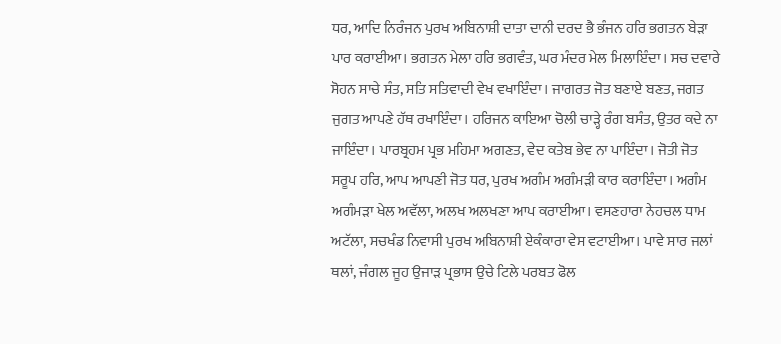ਧਰ, ਆਦਿ ਨਿਰੰਜਨ ਪੁਰਖ ਅਬਿਨਾਸ਼ੀ ਦਾਤਾ ਦਾਨੀ ਦਰਦ ਭੈ ਭੰਜਨ ਹਰਿ ਭਗਤਨ ਬੇੜਾ ਪਾਰ ਕਰਾਈਆ। ਭਗਤਨ ਮੇਲਾ ਹਰਿ ਭਗਵੰਤ, ਘਰ ਮੰਦਰ ਮੇਲ ਮਿਲਾਇੰਦਾ। ਸਚ ਦਵਾਰੇ ਸੋਹਨ ਸਾਚੇ ਸੰਤ, ਸਤਿ ਸਤਿਵਾਦੀ ਵੇਖ ਵਖਾਇੰਦਾ। ਜਾਗਰਤ ਜੋਤ ਬਣਾਏ ਬਣਤ, ਜਗਤ ਜੁਗਤ ਆਪਣੇ ਹੱਥ ਰਖਾਇੰਦਾ। ਹਰਿਜਨ ਕਾਇਆ ਚੋਲੀ ਚਾੜ੍ਹੇ ਰੰਗ ਬਸੰਤ, ਉਤਰ ਕਦੇ ਨਾ ਜਾਇੰਦਾ। ਪਾਰਬ੍ਰਹਮ ਪ੍ਰਭ ਮਹਿਮਾ ਅਗਣਤ, ਵੇਦ ਕਤੇਬ ਭੇਵ ਨਾ ਪਾਇੰਦਾ। ਜੋਤੀ ਜੋਤ ਸਰੂਪ ਹਰਿ, ਆਪ ਆਪਣੀ ਜੋਤ ਧਰ, ਪੁਰਖ ਅਗੰਮ ਅਗੰਮੜੀ ਕਾਰ ਕਰਾਇੰਦਾ। ਅਗੰਮ ਅਗੰਮੜਾ ਖੇਲ ਅਵੱਲਾ, ਅਲਖ ਅਲਖਣਾ ਆਪ ਕਰਾਈਆ। ਵਸਣਹਾਰਾ ਨੇਹਚਲ ਧਾਮ ਅਟੱਲਾ, ਸਚਖੰਡ ਨਿਵਾਸੀ ਪੁਰਖ ਅਬਿਨਾਸ਼ੀ ਏਕੰਕਾਰਾ ਵੇਸ ਵਟਾਈਆ। ਪਾਵੇ ਸਾਰ ਜਲਾਂ ਥਲਾਂ, ਜੰਗਲ ਜੂਹ ਉਜਾੜ ਪ੍ਰਭਾਸ ਉਚੇ ਟਿਲੇ ਪਰਬਤ ਫੋਲ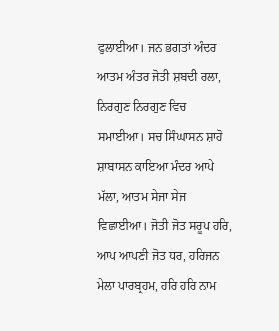ਫੁਲਾਈਆ। ਜਨ ਭਗਤਾਂ ਅੰਦਰ ਆਤਮ ਅੰਤਰ ਜੋਤੀ ਸ਼ਬਦੀ ਰਲਾ, ਨਿਰਗੁਣ ਨਿਰਗੁਣ ਵਿਚ ਸਮਾਈਆ। ਸਚ ਸਿੰਘਾਸਨ ਸ਼ਾਹੋ ਸ਼ਾਬਾਸਨ ਕਾਇਆ ਮੰਦਰ ਆਪੇ ਮੱਲਾ, ਆਤਮ ਸੇਜਾ ਸੇਜ ਵਿਛਾਈਆ। ਜੋਤੀ ਜੋਤ ਸਰੂਪ ਹਰਿ, ਆਪ ਆਪਣੀ ਜੋਤ ਧਰ, ਹਰਿਜਨ ਮੇਲਾ ਪਾਰਬ੍ਰਹਮ, ਹਰਿ ਹਰਿ ਨਾਮ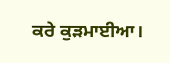ਕਰੇ ਕੁੜਮਾਈਆ।